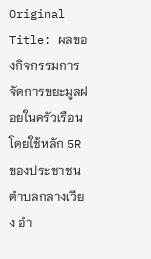Original Title: ผลของกิจกรรมการจัดการขยะมูลฝอยในครัวเรือน โดยใช้หลัก 5R ของประชาชน ตำบลกลางเวียง อำ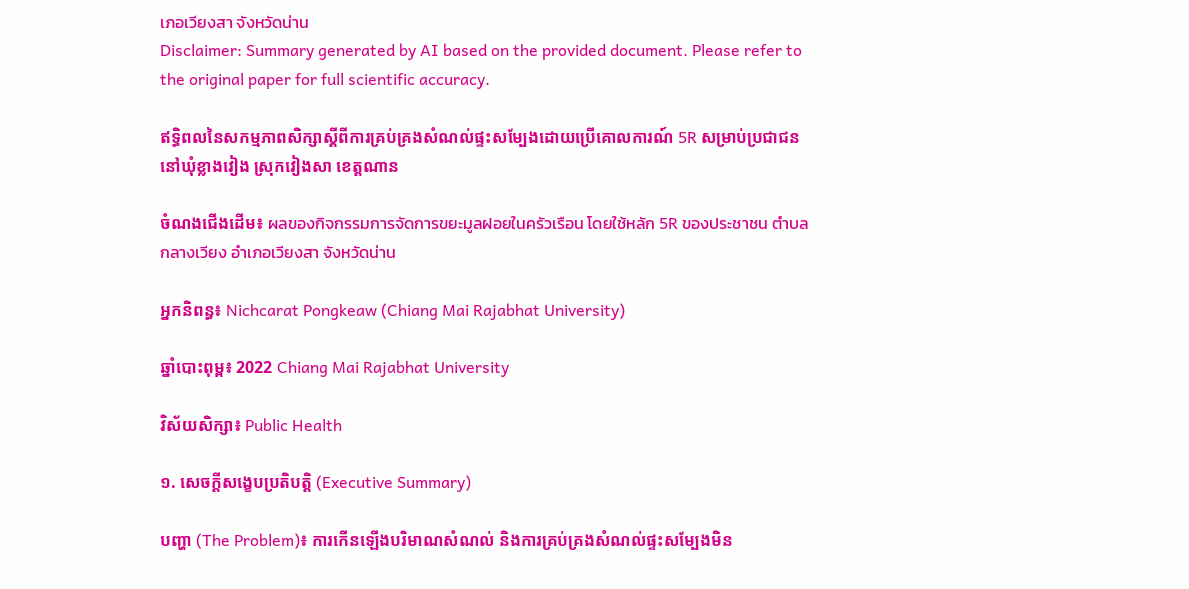เภอเวียงสา จังหวัดน่าน
Disclaimer: Summary generated by AI based on the provided document. Please refer to the original paper for full scientific accuracy.

ឥទ្ធិពលនៃសកម្មភាពសិក្សាស្តីពីការគ្រប់គ្រងសំណល់ផ្ទះសម្បែងដោយប្រើគោលការណ៍ 5R សម្រាប់ប្រជាជននៅឃុំខ្លាងវៀង ស្រុកវៀងសា ខេត្តណាន

ចំណងជើងដើម៖ ผลของกิจกรรมการจัดการขยะมูลฝอยในครัวเรือน โดยใช้หลัก 5R ของประชาชน ตำบลกลางเวียง อำเภอเวียงสา จังหวัดน่าน

អ្នកនិពន្ធ៖ Nichcarat Pongkeaw (Chiang Mai Rajabhat University)

ឆ្នាំបោះពុម្ព៖ 2022 Chiang Mai Rajabhat University

វិស័យសិក្សា៖ Public Health

១. សេចក្តីសង្ខេបប្រតិបត្តិ (Executive Summary)

បញ្ហា (The Problem)៖ ការកើនឡើងបរិមាណសំណល់ និងការគ្រប់គ្រងសំណល់ផ្ទះសម្បែងមិន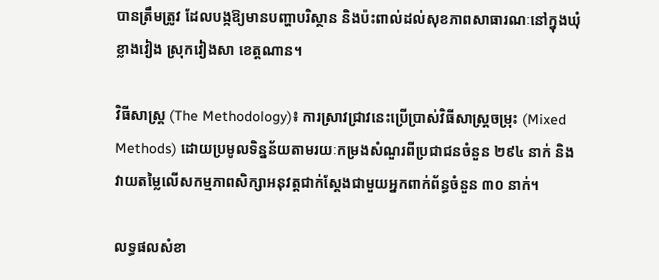បានត្រឹមត្រូវ ដែលបង្កឱ្យមានបញ្ហាបរិស្ថាន និងប៉ះពាល់ដល់សុខភាពសាធារណៈនៅក្នុងឃុំខ្លាងវៀង ស្រុកវៀងសា ខេត្តណាន។

វិធីសាស្ត្រ (The Methodology)៖ ការស្រាវជ្រាវនេះប្រើប្រាស់វិធីសាស្ត្រចម្រុះ (Mixed Methods) ដោយប្រមូលទិន្នន័យតាមរយៈកម្រងសំណួរពីប្រជាជនចំនួន ២៩៤ នាក់ និងវាយតម្លៃលើសកម្មភាពសិក្សាអនុវត្តជាក់ស្តែងជាមួយអ្នកពាក់ព័ន្ធចំនួន ៣០ នាក់។

លទ្ធផលសំខា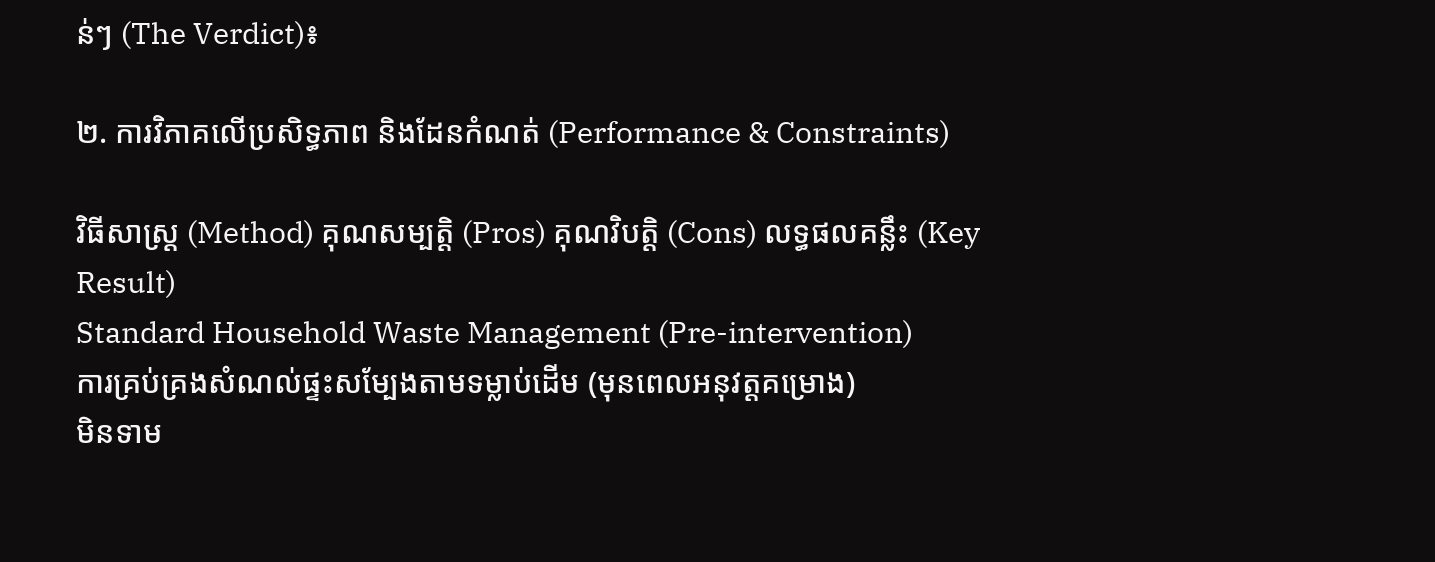ន់ៗ (The Verdict)៖

២. ការវិភាគលើប្រសិទ្ធភាព និងដែនកំណត់ (Performance & Constraints)

វិធីសាស្ត្រ (Method) គុណសម្បត្តិ (Pros) គុណវិបត្តិ (Cons) លទ្ធផលគន្លឹះ (Key Result)
Standard Household Waste Management (Pre-intervention)
ការគ្រប់គ្រងសំណល់ផ្ទះសម្បែងតាមទម្លាប់ដើម (មុនពេលអនុវត្តគម្រោង)
មិនទាម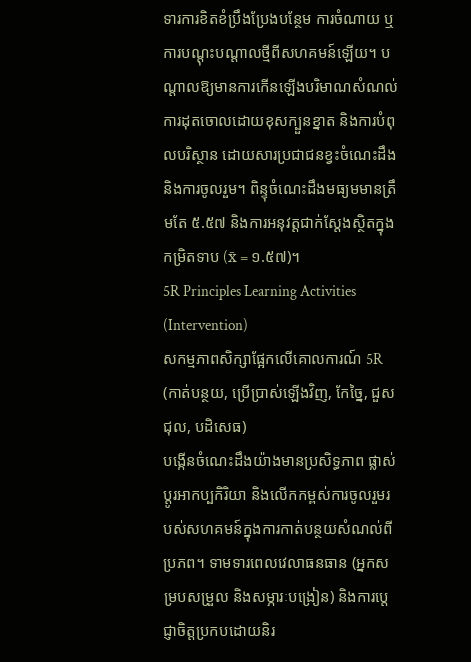ទារការខិតខំប្រឹងប្រែងបន្ថែម ការចំណាយ ឬការបណ្តុះបណ្តាលថ្មីពីសហគមន៍ឡើយ។ បណ្តាលឱ្យមានការកើនឡើងបរិមាណសំណល់ ការដុតចោលដោយខុសក្បួនខ្នាត និងការបំពុលបរិស្ថាន ដោយសារប្រជាជនខ្វះចំណេះដឹង និងការចូលរួម។ ពិន្ទុចំណេះដឹងមធ្យមមានត្រឹមតែ ៥.៥៧ និងការអនុវត្តជាក់ស្តែងស្ថិតក្នុងកម្រិតទាប (x̄ = ១.៥៧)។
5R Principles Learning Activities (Intervention)
សកម្មភាពសិក្សាផ្អែកលើគោលការណ៍ 5R (កាត់បន្ថយ, ប្រើប្រាស់ឡើងវិញ, កែច្នៃ, ជួសជុល, បដិសេធ)
បង្កើនចំណេះដឹងយ៉ាងមានប្រសិទ្ធភាព ផ្លាស់ប្តូរអាកប្បកិរិយា និងលើកកម្ពស់ការចូលរួមរបស់សហគមន៍ក្នុងការកាត់បន្ថយសំណល់ពីប្រភព។ ទាមទារពេលវេលាធនធាន (អ្នកសម្របសម្រួល និងសម្ភារៈបង្រៀន) និងការប្តេជ្ញាចិត្តប្រកបដោយនិរ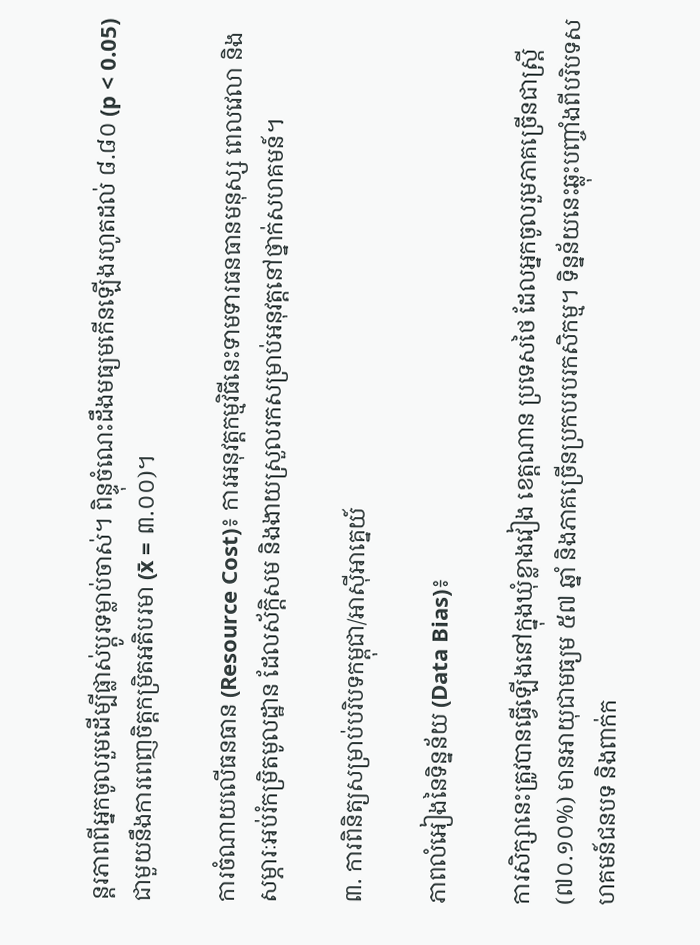ន្តរភាពពីអ្នកចូលរួមដើម្បីផ្លាស់ប្តូរទម្លាប់ចាស់។ ពិន្ទុចំណេះដឹងមធ្យមកើនឡើងរហូតដល់ ៨.៨០ (p < 0.05) ជាមួយនឹងការពេញចិត្តកម្រិតអតិបរមា (x̄ = ៣.០០)។

ការចំណាយលើធនធាន (Resource Cost)៖ ការអនុវត្តកម្មវិធីនេះទាមទារធនធានមនុស្ស ពេលវេលា និងសម្ភារៈអប់រំកម្រិតមូលដ្ឋាន ដែលស័ក្តិសម និងងាយស្រួលរកសម្រាប់អនុវត្តនៅថ្នាក់សហគមន៍។

៣. ការពិនិត្យសម្រាប់បរិបទកម្ពុជា/អាស៊ីអាគ្នេយ៍

ភាពលំអៀងនៃទិន្នន័យ (Data Bias)៖

ការសិក្សានេះត្រូវបានធ្វើឡើងនៅក្នុងឃុំខ្លាងវៀង ខេត្តណាន ប្រទេសថៃ ដែលអ្នកចូលរួមភាគច្រើនជាស្ត្រី (៧០.១០%) មានអាយុជាមធ្យម ៥៧ ឆ្នាំ និងភាគច្រើនប្រកបរបរកសិកម្ម។ ទិន្នន័យនេះឆ្លុះបញ្ចាំងពីបរិបទសហគមន៍ជនបទ និងពាក់ក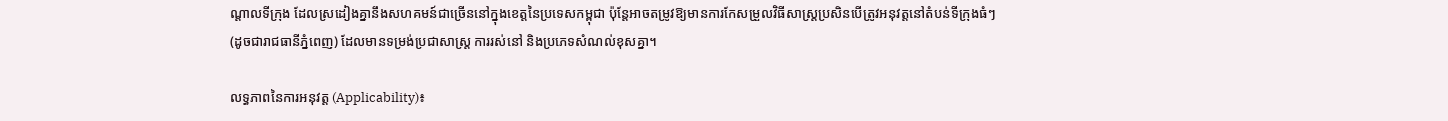ណ្តាលទីក្រុង ដែលស្រដៀងគ្នានឹងសហគមន៍ជាច្រើននៅក្នុងខេត្តនៃប្រទេសកម្ពុជា ប៉ុន្តែអាចតម្រូវឱ្យមានការកែសម្រួលវិធីសាស្ត្រប្រសិនបើត្រូវអនុវត្តនៅតំបន់ទីក្រុងធំៗ (ដូចជារាជធានីភ្នំពេញ) ដែលមានទម្រង់ប្រជាសាស្ត្រ ការរស់នៅ និងប្រភេទសំណល់ខុសគ្នា។

លទ្ធភាពនៃការអនុវត្ត (Applicability)៖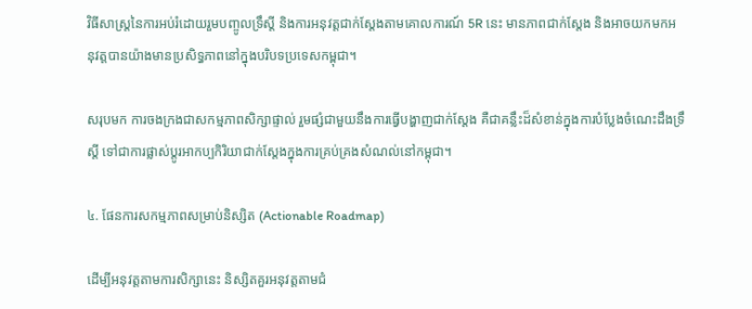វិធីសាស្ត្រនៃការអប់រំដោយរួមបញ្ចូលទ្រឹស្តី និងការអនុវត្តជាក់ស្តែងតាមគោលការណ៍ 5R នេះ មានភាពជាក់ស្តែង និងអាចយកមកអនុវត្តបានយ៉ាងមានប្រសិទ្ធភាពនៅក្នុងបរិបទប្រទេសកម្ពុជា។

សរុបមក ការចងក្រងជាសកម្មភាពសិក្សាផ្ទាល់ រួមផ្សំជាមួយនឹងការធ្វើបង្ហាញជាក់ស្តែង គឺជាគន្លឹះដ៏សំខាន់ក្នុងការបំប្លែងចំណេះដឹងទ្រឹស្តី ទៅជាការផ្លាស់ប្តូរអាកប្បកិរិយាជាក់ស្តែងក្នុងការគ្រប់គ្រងសំណល់នៅកម្ពុជា។

៤. ផែនការសកម្មភាពសម្រាប់និស្សិត (Actionable Roadmap)

ដើម្បីអនុវត្តតាមការសិក្សានេះ និស្សិតគួរអនុវត្តតាមជំ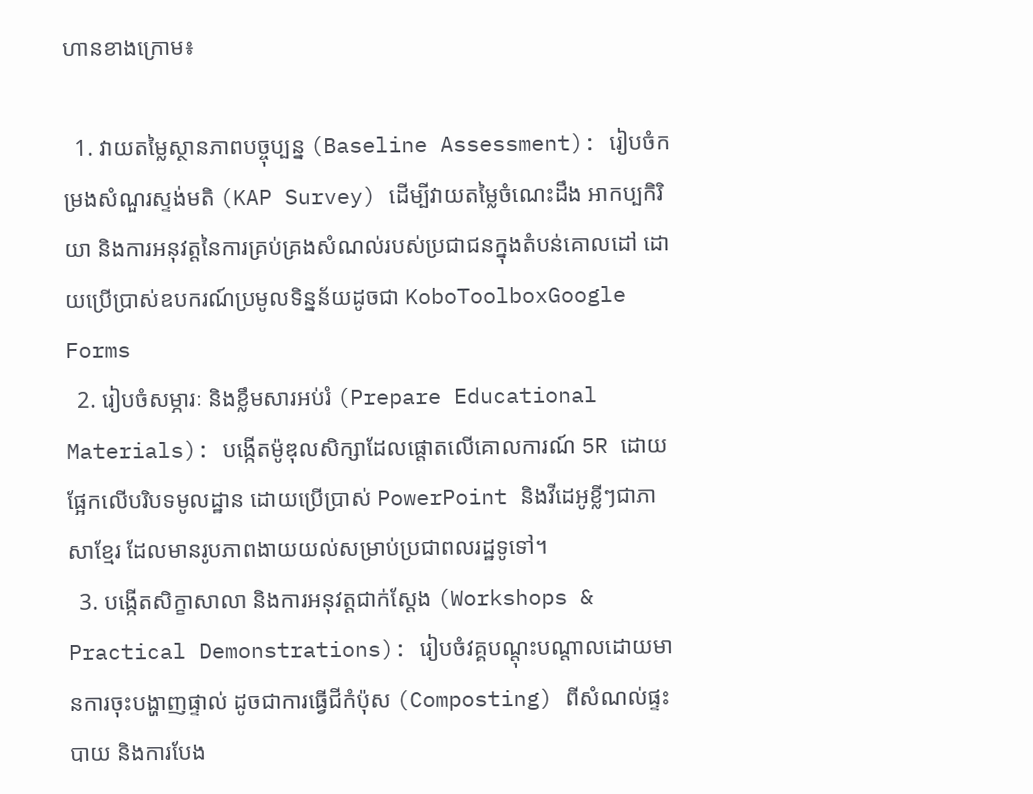ហានខាងក្រោម៖

  1. វាយតម្លៃស្ថានភាពបច្ចុប្បន្ន (Baseline Assessment): រៀបចំកម្រងសំណួរស្ទង់មតិ (KAP Survey) ដើម្បីវាយតម្លៃចំណេះដឹង អាកប្បកិរិយា និងការអនុវត្តនៃការគ្រប់គ្រងសំណល់របស់ប្រជាជនក្នុងតំបន់គោលដៅ ដោយប្រើប្រាស់ឧបករណ៍ប្រមូលទិន្នន័យដូចជា KoboToolboxGoogle Forms
  2. រៀបចំសម្ភារៈ និងខ្លឹមសារអប់រំ (Prepare Educational Materials): បង្កើតម៉ូឌុលសិក្សាដែលផ្តោតលើគោលការណ៍ 5R ដោយផ្អែកលើបរិបទមូលដ្ឋាន ដោយប្រើប្រាស់ PowerPoint និងវីដេអូខ្លីៗជាភាសាខ្មែរ ដែលមានរូបភាពងាយយល់សម្រាប់ប្រជាពលរដ្ឋទូទៅ។
  3. បង្កើតសិក្ខាសាលា និងការអនុវត្តជាក់ស្តែង (Workshops & Practical Demonstrations): រៀបចំវគ្គបណ្តុះបណ្តាលដោយមានការចុះបង្ហាញផ្ទាល់ ដូចជាការធ្វើជីកំប៉ុស (Composting) ពីសំណល់ផ្ទះបាយ និងការបែង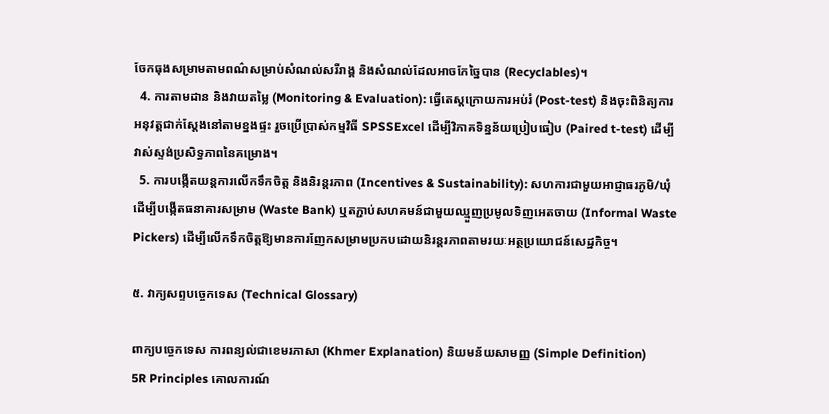ចែកធុងសម្រាមតាមពណ៌សម្រាប់សំណល់សរីរាង្គ និងសំណល់ដែលអាចកែច្នៃបាន (Recyclables)។
  4. ការតាមដាន និងវាយតម្លៃ (Monitoring & Evaluation): ធ្វើតេស្តក្រោយការអប់រំ (Post-test) និងចុះពិនិត្យការអនុវត្តជាក់ស្តែងនៅតាមខ្នងផ្ទះ រួចប្រើប្រាស់កម្មវិធី SPSSExcel ដើម្បីវិភាគទិន្នន័យប្រៀបធៀប (Paired t-test) ដើម្បីវាស់ស្ទង់ប្រសិទ្ធភាពនៃគម្រោង។
  5. ការបង្កើតយន្តការលើកទឹកចិត្ត និងនិរន្តរភាព (Incentives & Sustainability): សហការជាមួយអាជ្ញាធរភូមិ/ឃុំ ដើម្បីបង្កើតធនាគារសម្រាម (Waste Bank) ឬតភ្ជាប់សហគមន៍ជាមួយឈ្មួញប្រមូលទិញអេតចាយ (Informal Waste Pickers) ដើម្បីលើកទឹកចិត្តឱ្យមានការញែកសម្រាមប្រកបដោយនិរន្តរភាពតាមរយៈអត្ថប្រយោជន៍សេដ្ឋកិច្ច។

៥. វាក្យសព្ទបច្ចេកទេស (Technical Glossary)

ពាក្យបច្ចេកទេស ការពន្យល់ជាខេមរភាសា (Khmer Explanation) និយមន័យសាមញ្ញ (Simple Definition)
5R Principles គោលការណ៍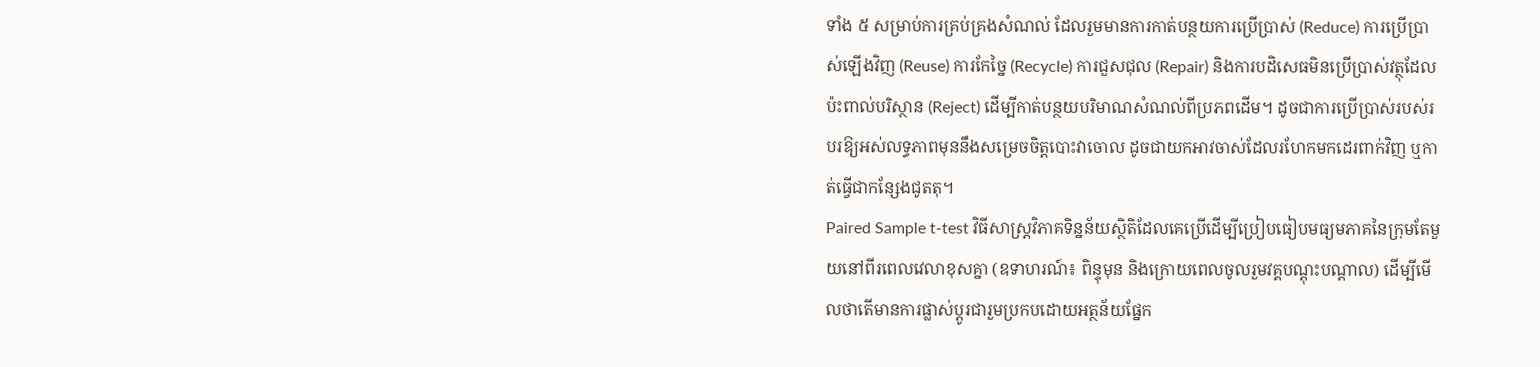ទាំង ៥ សម្រាប់ការគ្រប់គ្រងសំណល់ ដែលរួមមានការកាត់បន្ថយការប្រើប្រាស់ (Reduce) ការប្រើប្រាស់ឡើងវិញ (Reuse) ការកែច្នៃ (Recycle) ការជួសជុល (Repair) និងការបដិសេធមិនប្រើប្រាស់វត្ថុដែលប៉ះពាល់បរិស្ថាន (Reject) ដើម្បីកាត់បន្ថយបរិមាណសំណល់ពីប្រភពដើម។ ដូចជាការប្រើប្រាស់របស់របរឱ្យអស់លទ្ធភាពមុននឹងសម្រេចចិត្តបោះវាចោល ដូចជាយកអាវចាស់ដែលរហែកមកដេរពាក់វិញ ឬកាត់ធ្វើជាកន្សែងជូតតុ។
Paired Sample t-test វិធីសាស្ត្រវិភាគទិន្នន័យស្ថិតិដែលគេប្រើដើម្បីប្រៀបធៀបមធ្យមភាគនៃក្រុមតែមួយនៅពីរពេលវេលាខុសគ្នា (ឧទាហរណ៍៖ ពិន្ទុមុន និងក្រោយពេលចូលរួមវគ្គបណ្តុះបណ្តាល) ដើម្បីមើលថាតើមានការផ្លាស់ប្តូរជារួមប្រកបដោយអត្ថន័យផ្នែក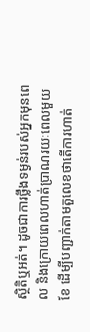ស្ថិតិឬអត់។ ដូចជាការថ្លឹងទម្ងន់របស់អ្នកមុនពេល និងក្រោយពេលហាត់ប្រាណរយៈពេលមួយខែ ដើម្បីបញ្ជាក់តាមតួលេខថាតើការហាត់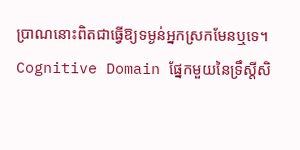ប្រាណនោះពិតជាធ្វើឱ្យទម្ងន់អ្នកស្រកមែនឬទេ។
Cognitive Domain ផ្នែកមួយនៃទ្រឹស្តីសិ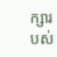ក្សារបស់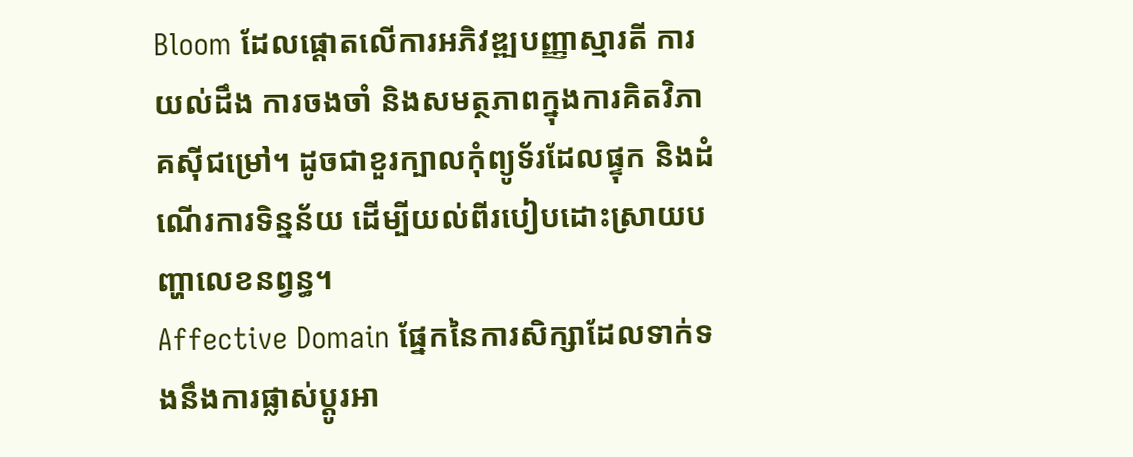Bloom ដែលផ្តោតលើការអភិវឌ្ឍបញ្ញាស្មារតី ការយល់ដឹង ការចងចាំ និងសមត្ថភាពក្នុងការគិតវិភាគស៊ីជម្រៅ។ ដូចជាខួរក្បាលកុំព្យូទ័រដែលផ្ទុក និងដំណើរការទិន្នន័យ ដើម្បីយល់ពីរបៀបដោះស្រាយបញ្ហាលេខនព្វន្ធ។
Affective Domain ផ្នែកនៃការសិក្សាដែលទាក់ទងនឹងការផ្លាស់ប្តូរអា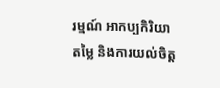រម្មណ៍ អាកប្បកិរិយា តម្លៃ និងការយល់ចិត្ត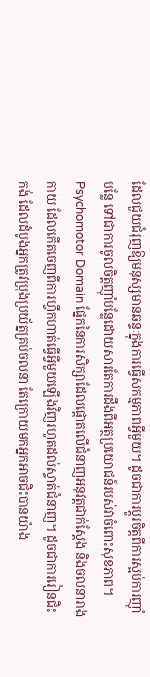ដែលជួយជំរុញឱ្យមនុស្សមានឆន្ទៈក្នុងការធ្វើសកម្មភាពអ្វីមួយ។ ដូចជាការប្តូរចិត្តពីការស្អប់ការញ៉ាំបន្លែ ទៅជាការចូលចិត្តញ៉ាំបន្លែដោយសារតែការដឹងពីអត្ថប្រយោជន៍របស់វាចំពោះសុខភាព។
Psychomotor Domain ផ្នែកនៃការសិក្សាដែលផ្តោតលើជំនាញអនុវត្តជាក់ស្តែង និងចលនារាងកាយ ដែលកើតចេញពីការហ្វឹកហាត់ធ្វើអ្វីមួយឡើងវិញរហូតដល់ស្ទាត់ជំនាញ។ ដូចជាការរៀនជិះកង់ ដែលដំបូងអ្នកត្រូវប្រុងប្រយ័ត្នគ្រប់ចលនា តែក្រោយមកអ្នកអាចជិះបានយ៉ាង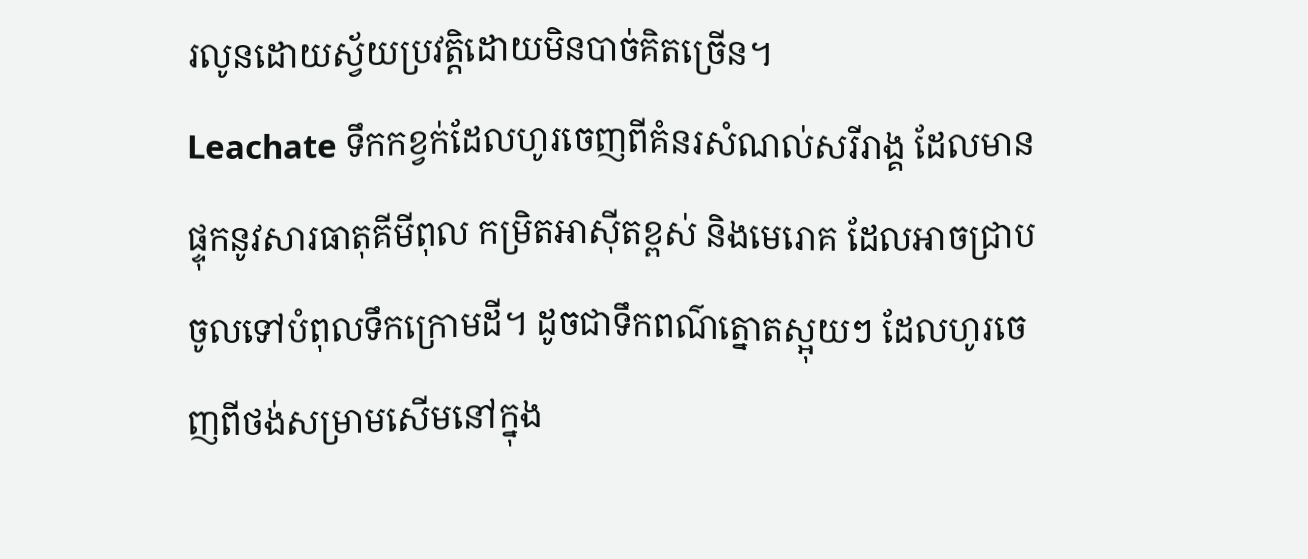រលូនដោយស្វ័យប្រវត្តិដោយមិនបាច់គិតច្រើន។
Leachate ទឹកកខ្វក់ដែលហូរចេញពីគំនរសំណល់សរីរាង្គ ដែលមានផ្ទុកនូវសារធាតុគីមីពុល កម្រិតអាស៊ីតខ្ពស់ និងមេរោគ ដែលអាចជ្រាបចូលទៅបំពុលទឹកក្រោមដី។ ដូចជាទឹកពណ៌ត្នោតស្អុយៗ ដែលហូរចេញពីថង់សម្រាមសើមនៅក្នុង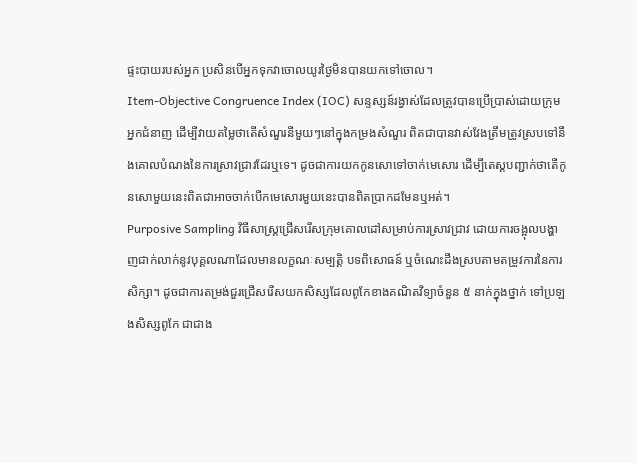ផ្ទះបាយរបស់អ្នក ប្រសិនបើអ្នកទុកវាចោលយូរថ្ងៃមិនបានយកទៅចោល។
Item-Objective Congruence Index (IOC) សន្ទស្សន៍រង្វាស់ដែលត្រូវបានប្រើប្រាស់ដោយក្រុមអ្នកជំនាញ ដើម្បីវាយតម្លៃថាតើសំណួរនីមួយៗនៅក្នុងកម្រងសំណួរ ពិតជាបានវាស់វែងត្រឹមត្រូវស្របទៅនឹងគោលបំណងនៃការស្រាវជ្រាវដែរឬទេ។ ដូចជាការយកកូនសោទៅចាក់មេសោរ ដើម្បីតេស្តបញ្ជាក់ថាតើកូនសោមួយនេះពិតជាអាចចាក់បើកមេសោរមួយនេះបានពិតប្រាកដមែនឬអត់។
Purposive Sampling វិធីសាស្ត្រជ្រើសរើសក្រុមគោលដៅសម្រាប់ការស្រាវជ្រាវ ដោយការចង្អុលបង្ហាញជាក់លាក់នូវបុគ្គលណាដែលមានលក្ខណៈសម្បត្តិ បទពិសោធន៍ ឬចំណេះដឹងស្របតាមតម្រូវការនៃការសិក្សា។ ដូចជាការតម្រង់ជួរជ្រើសរើសយកសិស្សដែលពូកែខាងគណិតវិទ្យាចំនួន ៥ នាក់ក្នុងថ្នាក់ ទៅប្រឡងសិស្សពូកែ ជាជាង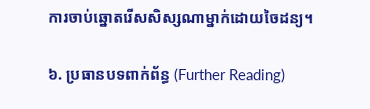ការចាប់ឆ្នោតរើសសិស្សណាម្នាក់ដោយចៃដន្យ។

៦. ប្រធានបទពាក់ព័ន្ធ (Further Reading)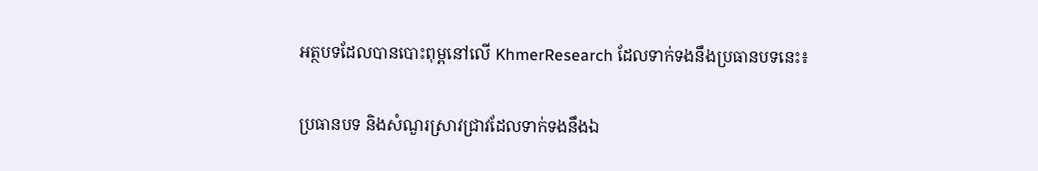អត្ថបទដែលបានបោះពុម្ពនៅលើ KhmerResearch ដែលទាក់ទងនឹងប្រធានបទនេះ៖

ប្រធានបទ និងសំណួរស្រាវជ្រាវដែលទាក់ទងនឹងឯ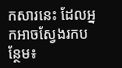កសារនេះ ដែលអ្នកអាចស្វែងរកបន្ថែម៖